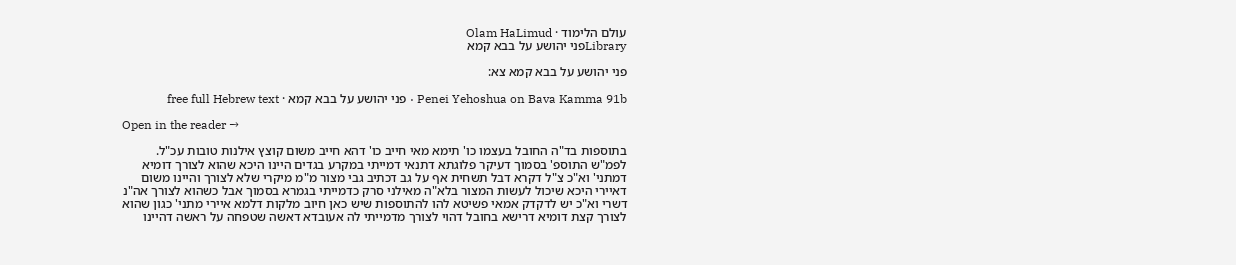עולם הלימוד · Olam HaLimud
Libraryפני יהושע על בבא קמא

פני יהושע על בבא קמא צא:

Penei Yehoshua on Bava Kamma 91b · פני יהושע על בבא קמא · free full Hebrew text

Open in the reader →

בתוספות בד"ה החובל בעצמו כו' תימא מאי חייב כו' דהא חייב משום קוצץ אילנות טובות עכ"ל. לפמ"ש התוספ' בסמוך דעיקר פלוגתא דתנאי דמייתי במקרע בגדים היינו היכא שהוא לצורך דומיא דמתני' וא"כ צ"ל דקרא דבל תשחית אף על גב דכתיב גבי מצור מ"מ מיקרי שלא לצורך והיינו משום דאיירי היכא שיכול לעשות המצור בלא"ה מאילני סרק כדמייתי בגמרא בסמוך אבל כשהוא לצורך אה"נ דשרי וא"כ יש לדקדק אמאי פשיטא להו להתוספות שיש כאן חיוב מלקות דלמא איירי מתני' כגון שהוא לצורך קצת דומיא דרישא בחובל דהוי לצורך מדמייתי לה אעובדא דאשה שטפחה על ראשה דהיינו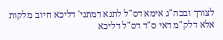לצורך ובכה"ג אימא דס"ל לתנא דמתני' דליכא חיוב מלקות אלא דלק"מ דאי ס"ד דס"ל דליכא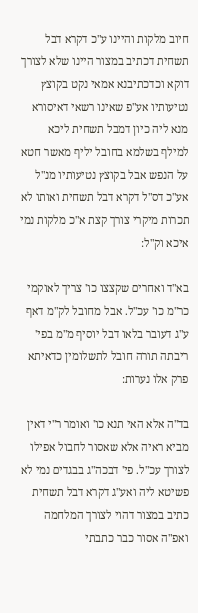חיוב מלקות והיינו ע"כ דקרא דבל תשחית דכתיב במצור היינו שלא לצורך דוקא וכדכתיבנא אמאי נקט בקוצץ נטיעותיו אע"פ שאינו רשאי דאיסורא מנא ליה כיון דמבל תשחית ליכא למילף בשלמא בחובל יליף מאשר חטא על הנפש אבל בקוצץ נטיעותיו מנ"ל אע"כ דס"ל דקרא דבל תשחית ואותו לא תכרות מיקרי צורך קצת א"כ מלקות נמי איכא וק"ל:

בא"ד ואחרים שקצצו כו' צריך לאוקמי כר"מ כו' עכ"ל. אבל מחובל לק"מ דאף ע"ג דעובר בלאו דבל יוסיף מ"מ בפי' ריבתה תורה חובל לתשלומין כדאיתא פרק אלו נערות:

בד"ה אלא האי תנא כו' ואומר ר"י דאין מביא ראיה אלא שאסור לחבול אפילו לצורך עכ"ל. פי' דבכה"ג בבגדים נמי לא פשיטא ליה ואע"ג דקרא דבל תשחית כתיב במצור דהוי לצורך המלחמה ואפ"ה אסור כבר כתבתי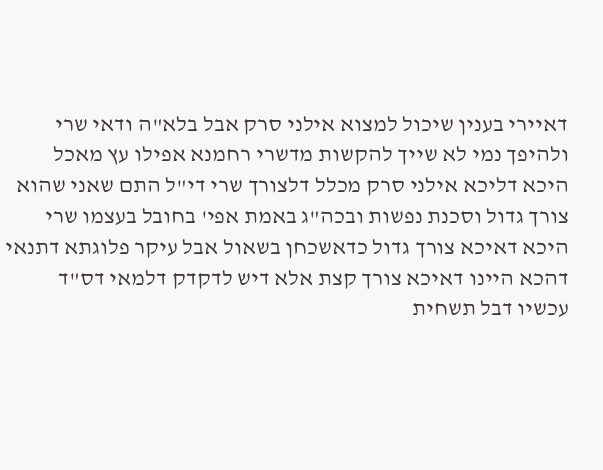דאיירי בענין שיכול למצוא אילני סרק אבל בלא"ה ודאי שרי ולהיפך נמי לא שייך להקשות מדשרי רחמנא אפילו עץ מאכל היכא דליכא אילני סרק מכלל דלצורך שרי די"ל התם שאני שהוא צורך גדול וסכנת נפשות ובכה"ג באמת אפי' בחובל בעצמו שרי היכא דאיכא צורך גדול כדאשכחן בשאול אבל עיקר פלוגתא דתנאי דהכא היינו דאיכא צורך קצת אלא דיש לדקדק דלמאי דס"ד עכשיו דבל תשחית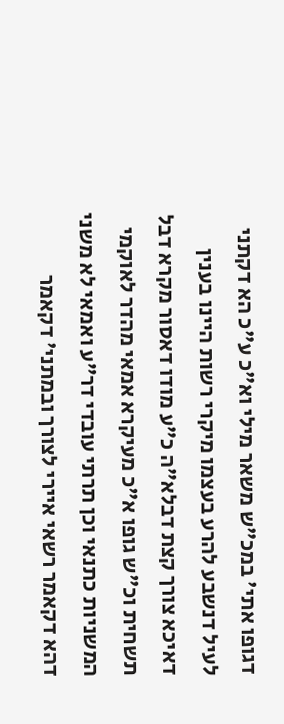דגופו אתי' במכ"ש משאר מילי וא"כ ע"כ הא דקתני לעיל דנשבע להרע בעצמו מיקרי רשות היינו בענין דאיכא צורך קצת דבלא"ה כ"ע מודו דאסור מקרא דבל תשחית וכ"ש גופו א"כ מעיקרא אמאי מהדר לאוקמי המשניות כתנאי וכן תרתי עובדי דר"ע ואמאי לא משני דהא דקאמר רשאי איירי לצורך ובמתני' דקאמר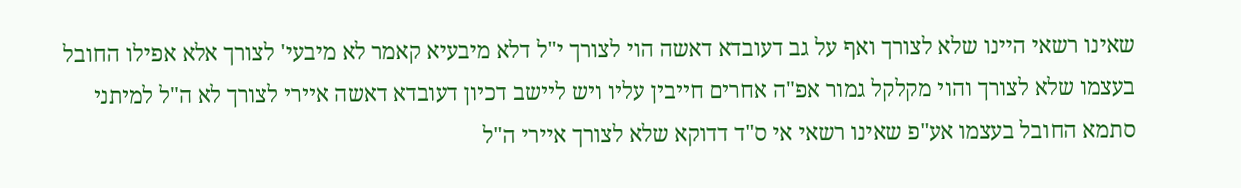שאינו רשאי היינו שלא לצורך ואף על גב דעובדא דאשה הוי לצורך י"ל דלא מיבעיא קאמר לא מיבעי' לצורך אלא אפילו החובל בעצמו שלא לצורך והוי מקלקל גמור אפ"ה אחרים חייבין עליו ויש ליישב דכיון דעובדא דאשה איירי לצורך לא ה"ל למיתני סתמא החובל בעצמו אע"פ שאינו רשאי אי ס"ד דדוקא שלא לצורך איירי ה"ל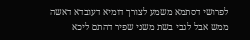לפרושי דסתמא משמע לצורך דומיא דעובדא דאשה ממש אבל לגבי בשת משני שפיר דהתם ליכא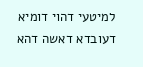למיטעי דהוי דומיא דעובדא דאשה דהא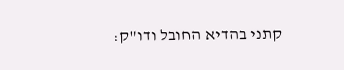קתני בהדיא החובל ודו"ק: